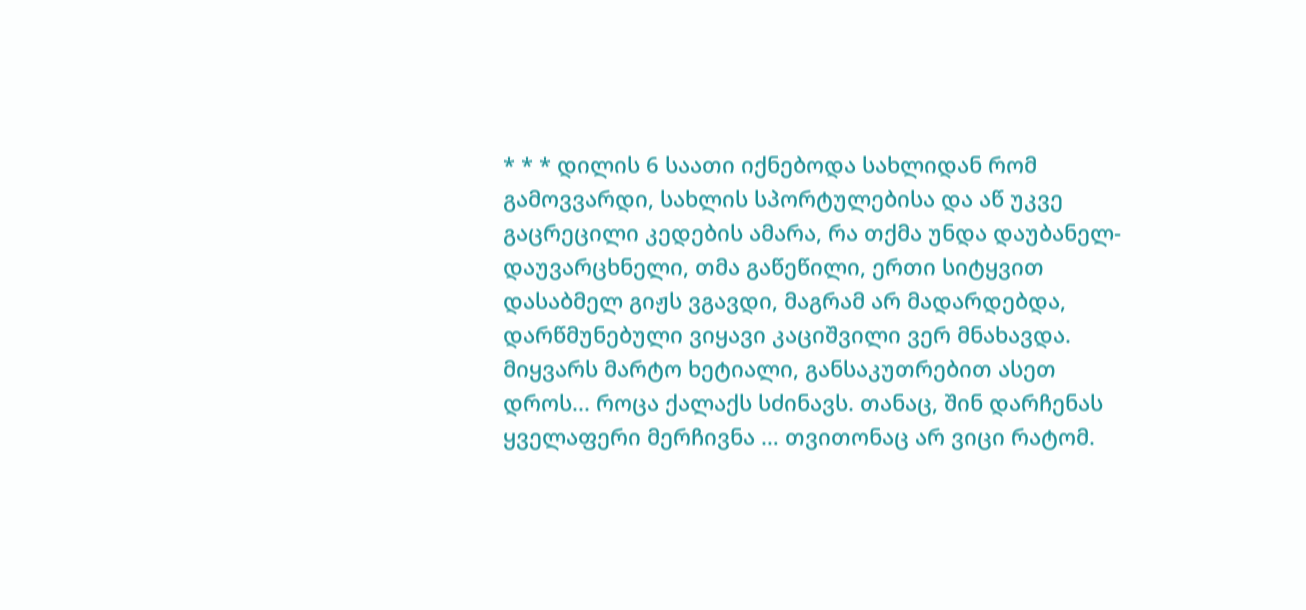* * * დილის 6 საათი იქნებოდა სახლიდან რომ გამოვვარდი, სახლის სპორტულებისა და აწ უკვე გაცრეცილი კედების ამარა, რა თქმა უნდა დაუბანელ-დაუვარცხნელი, თმა გაწეწილი, ერთი სიტყვით დასაბმელ გიჟს ვგავდი, მაგრამ არ მადარდებდა, დარწმუნებული ვიყავი კაციშვილი ვერ მნახავდა. მიყვარს მარტო ხეტიალი, განსაკუთრებით ასეთ დროს... როცა ქალაქს სძინავს. თანაც, შინ დარჩენას ყველაფერი მერჩივნა … თვითონაც არ ვიცი რატომ.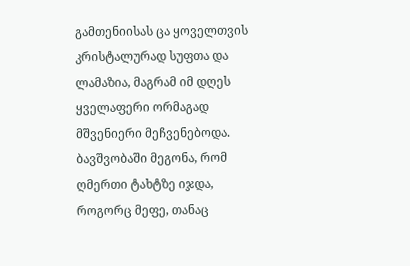გამთენიისას ცა ყოველთვის კრისტალურად სუფთა და ლამაზია, მაგრამ იმ დღეს ყველაფერი ორმაგად მშვენიერი მეჩვენებოდა. ბავშვობაში მეგონა, რომ ღმერთი ტახტზე იჯდა, როგორც მეფე, თანაც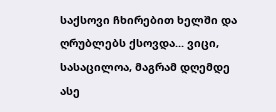საქსოვი ჩხირებით ხელში და ღრუბლებს ქსოვდა... ვიცი, სასაცილოა, მაგრამ დღემდე ასე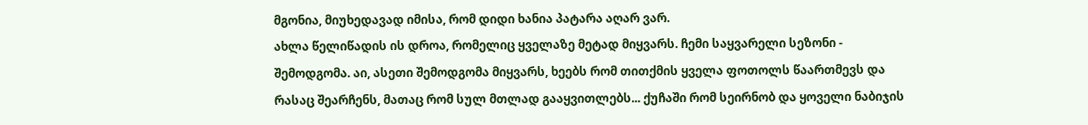მგონია, მიუხედავად იმისა, რომ დიდი ხანია პატარა აღარ ვარ.
ახლა წელიწადის ის დროა, რომელიც ყველაზე მეტად მიყვარს. ჩემი საყვარელი სეზონი - შემოდგომა. აი, ასეთი შემოდგომა მიყვარს, ხეებს რომ თითქმის ყველა ფოთოლს წაართმევს და რასაც შეარჩენს, მათაც რომ სულ მთლად გააყვითლებს... ქუჩაში რომ სეირნობ და ყოველი ნაბიჯის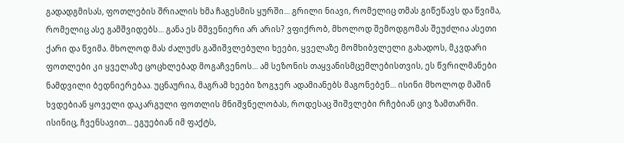გადადგმისას, ფოთლების შრიალის ხმა ჩაგესმის ყურში... გრილი ნიავი, რომელიც თმას გიწეწავს და წვიმა, რომელიც ასე გამშვიდებს... განა ეს მშვენიერი არ არის? ვფიქრობ, მხოლოდ შემოდგომას შეუძლია ასეთი ქარი და წვიმა. მხოლოდ მას ძალუძს გაშიშვლებული ხეები, ყველაზე მომხიბვლელი გახადოს, მკვდარი ფოთლები კი ყველაზე ცოცხლებად მოგაჩვენოს... ამ სეზონის თაყვანისმცემლებისთვის, ეს წვრილმანები ნამდვილი ბედნიერებაა. უცნაურია, მაგრამ ხეები ზოგჯერ ადამიანებს მაგონებენ... ისინი მხოლოდ მაშინ ხვდებიან ყოველი დაკარგული ფოთლის მნიშვნელობას, როდესაც შიშვლები რჩებიან ცივ ზამთარში. ისინიც, ჩვენსავით... ეგუებიან იმ ფაქტს,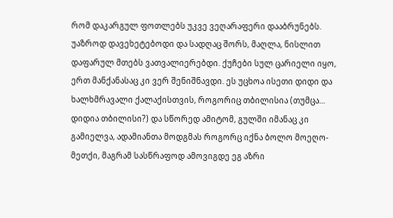რომ დაკარგულ ფოთლებს უკვე ვეღარაფერი დააბრუნებს.
უაზროდ დავეხეტებოდი და სადღაც შორს, მაღლა, ნისლით დაფარულ მთებს ვათვალიერებდი. ქუჩები სულ ცარიელი იყო, ერთ მანქანასაც კი ვერ შენიშნავდი. ეს უცხოა ისეთი დიდი და ხალხმრავალი ქალაქისთვის, როგორიც თბილისია (თუმცა... დიდია თბილისი?) და სწორედ ამიტომ, გულში იმანაც კი გამიელვა, ადამიანთა მოდგმას როგორც იქნა ბოლო მოეღო-მეთქი, მაგრამ სასწრაფოდ ამოვიგდე ეგ აზრი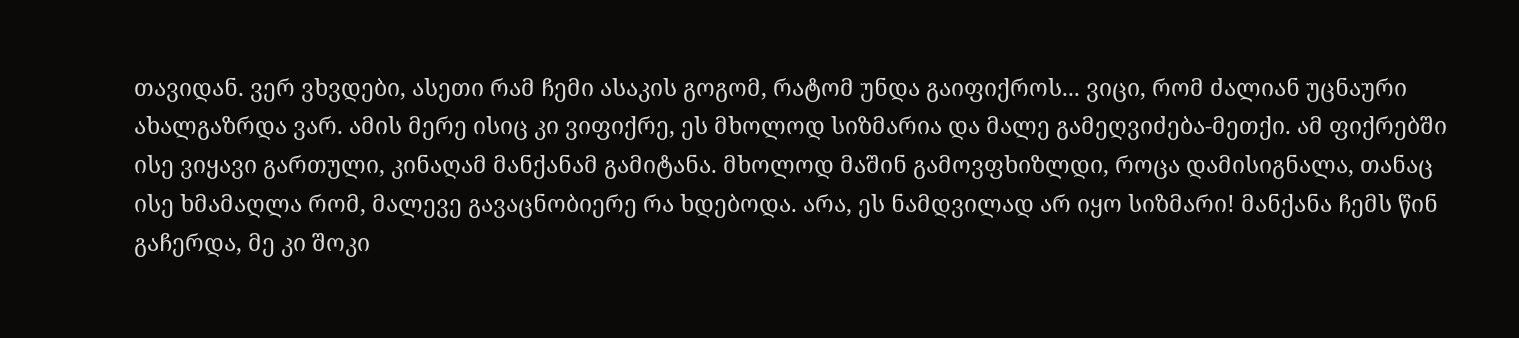თავიდან. ვერ ვხვდები, ასეთი რამ ჩემი ასაკის გოგომ, რატომ უნდა გაიფიქროს... ვიცი, რომ ძალიან უცნაური ახალგაზრდა ვარ. ამის მერე ისიც კი ვიფიქრე, ეს მხოლოდ სიზმარია და მალე გამეღვიძება-მეთქი. ამ ფიქრებში ისე ვიყავი გართული, კინაღამ მანქანამ გამიტანა. მხოლოდ მაშინ გამოვფხიზლდი, როცა დამისიგნალა, თანაც ისე ხმამაღლა რომ, მალევე გავაცნობიერე რა ხდებოდა. არა, ეს ნამდვილად არ იყო სიზმარი! მანქანა ჩემს წინ გაჩერდა, მე კი შოკი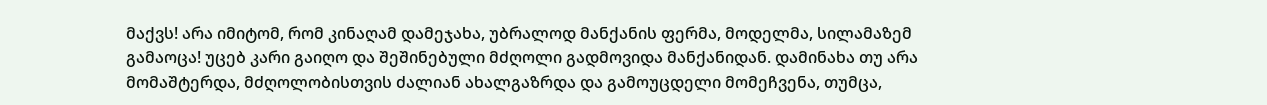მაქვს! არა იმიტომ, რომ კინაღამ დამეჯახა, უბრალოდ მანქანის ფერმა, მოდელმა, სილამაზემ გამაოცა! უცებ კარი გაიღო და შეშინებული მძღოლი გადმოვიდა მანქანიდან. დამინახა თუ არა მომაშტერდა, მძღოლობისთვის ძალიან ახალგაზრდა და გამოუცდელი მომეჩვენა, თუმცა,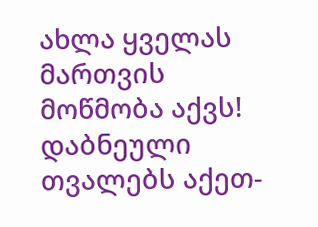ახლა ყველას მართვის მოწმობა აქვს! დაბნეული თვალებს აქეთ-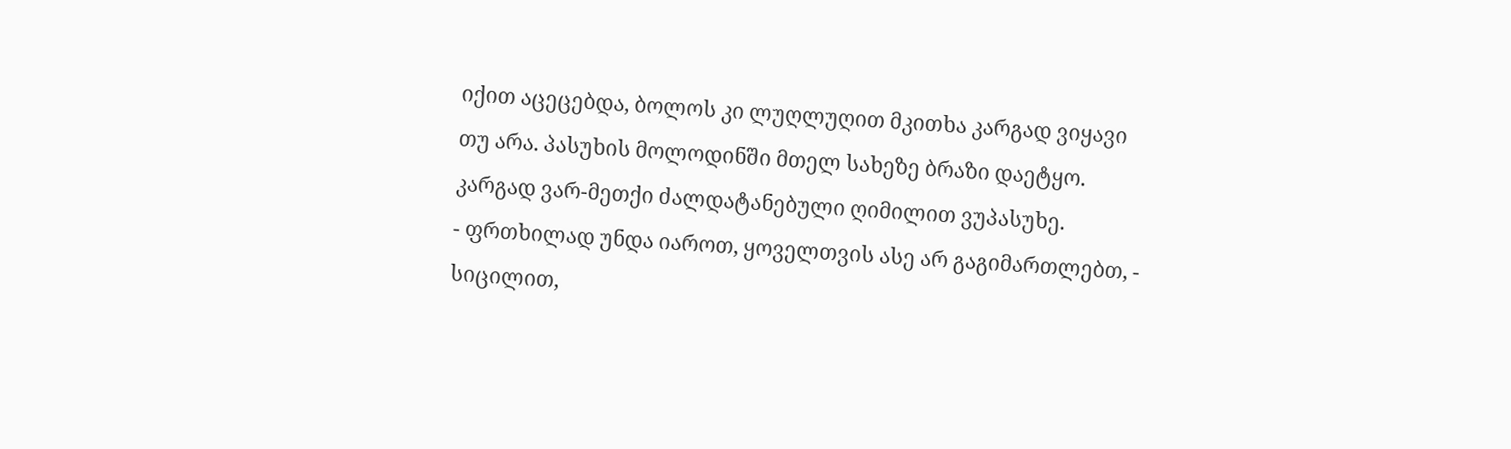იქით აცეცებდა, ბოლოს კი ლუღლუღით მკითხა კარგად ვიყავი თუ არა. პასუხის მოლოდინში მთელ სახეზე ბრაზი დაეტყო. კარგად ვარ-მეთქი ძალდატანებული ღიმილით ვუპასუხე.
- ფრთხილად უნდა იაროთ, ყოველთვის ასე არ გაგიმართლებთ, - სიცილით,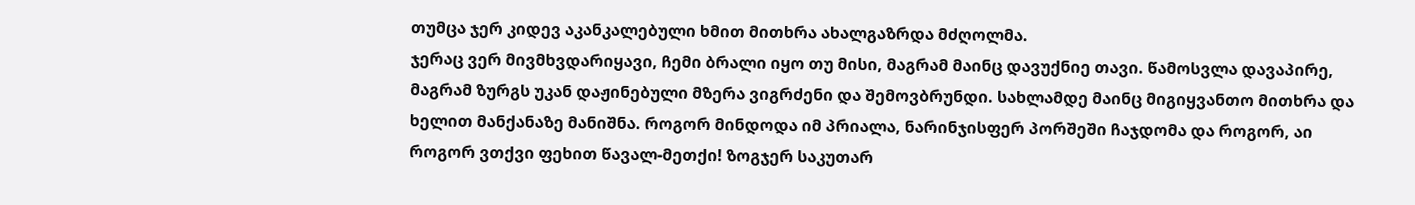თუმცა ჯერ კიდევ აკანკალებული ხმით მითხრა ახალგაზრდა მძღოლმა.
ჯერაც ვერ მივმხვდარიყავი, ჩემი ბრალი იყო თუ მისი, მაგრამ მაინც დავუქნიე თავი. წამოსვლა დავაპირე, მაგრამ ზურგს უკან დაჟინებული მზერა ვიგრძენი და შემოვბრუნდი. სახლამდე მაინც მიგიყვანთო მითხრა და ხელით მანქანაზე მანიშნა. როგორ მინდოდა იმ პრიალა, ნარინჯისფერ პორშეში ჩაჯდომა და როგორ, აი როგორ ვთქვი ფეხით წავალ-მეთქი! ზოგჯერ საკუთარ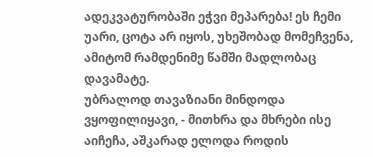ადეკვატურობაში ეჭვი მეპარება! ეს ჩემი უარი, ცოტა არ იყოს, უხეშობად მომეჩვენა, ამიტომ რამდენიმე წამში მადლობაც დავამატე.
უბრალოდ თავაზიანი მინდოდა ვყოფილიყავი, - მითხრა და მხრები ისე აიჩეჩა, აშკარად ელოდა როდის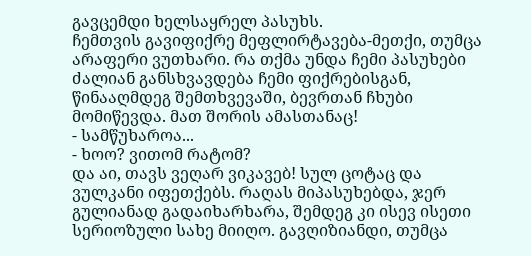გავცემდი ხელსაყრელ პასუხს.
ჩემთვის გავიფიქრე მეფლირტავება-მეთქი, თუმცა არაფერი ვუთხარი. რა თქმა უნდა ჩემი პასუხები ძალიან განსხვავდება ჩემი ფიქრებისგან, წინააღმდეგ შემთხვევაში, ბევრთან ჩხუბი მომიწევდა. მათ შორის ამასთანაც!
- სამწუხაროა...
- ხოო? ვითომ რატომ?
და აი, თავს ვეღარ ვიკავებ! სულ ცოტაც და ვულკანი იფეთქებს. რაღას მიპასუხებდა, ჯერ გულიანად გადაიხარხარა, შემდეგ კი ისევ ისეთი სერიოზული სახე მიიღო. გავღიზიანდი, თუმცა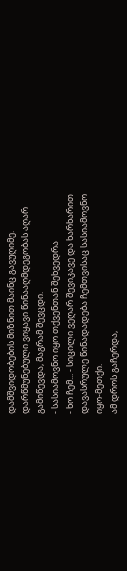დამშვიდობების მიზნით მაინც გავუღიმე. დარწმუნებული ვიყავი წინააღმდეგობას აღარ გამიწევდა, მაგრამ შევცდი.
- სასიამოვნო იყო თქვენთან შეხვედრა
- ხო ჩემ... - სიცილი ვეღარ შევიკავე და ხარხარით დავასრულე წინადადება ჩემთვისაც სასიამოვნო იყო-მეთქი.
ამ დროს გაჩერდა,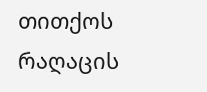თითქოს რაღაცის